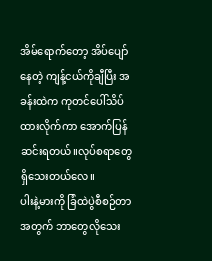အိမ်ရောက်တော့ အိပ်ပျော်နေတဲ့ ကျန့်ငယ်ကိုချီပြီး အခန်းထဲက ကုတင်ပေါ်သိပ်ထားလိုက်ကာ အောက်ပြန်ဆင်းရတယ်။လုပ်စရာတွေရှိသေးတယ်လေ။
ပါးနဲ့မားကို ခြံထဲပွဲစီစဉ်တာအတွက် ဘာတွေလိုသေး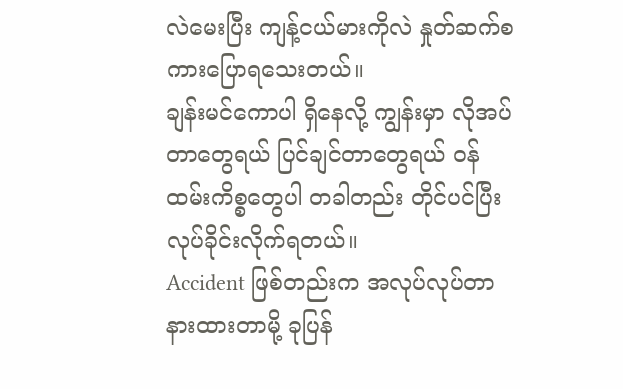လဲမေးပြီး ကျန့်ငယ်မားကိုလဲ နှုတ်ဆက်စကားပြောရသေးတယ်။
ချန်းမင်ကောပါ ရှိနေလို့ ကျွန်းမှာ လိုအပ်တာတွေရယ် ပြင်ချင်တာတွေရယ် ဝန်ထမ်းကိစ္စတွေပါ တခါတည်း တိုင်ပင်ပြီး လုပ်ခိုင်းလိုက်ရတယ်။
Accident ဖြစ်တည်းက အလုပ်လုပ်တာနားထားတာမို့ ခုပြန်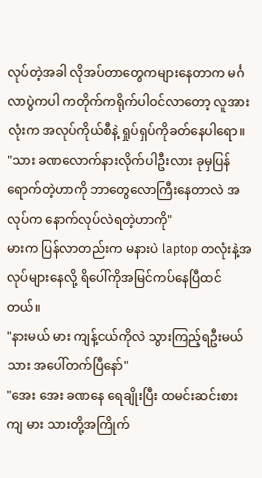လုပ်တဲ့အခါ လိုအပ်တာတွေကများနေတာက မင်္ဂလာပွဲကပါ ကတိုက်ကရိုက်ပါဝင်လာတော့ လူအားလုံးက အလုပ်ကိုယ်စီနဲ့ ရှုပ်ရှပ်ကိုခတ်နေပါရော။
"သား ခဏလောက်နားလိုက်ပါဦးလား ခုမှပြန်ရောက်တဲ့ဟာကို ဘာတွေလောကြီးနေတာလဲ အလုပ်က နောက်လုပ်လဲရတဲ့ဟာကို"
မားက ပြန်လာတည်းက မနားပဲ laptop တလုံးနဲ့အလုပ်များနေလို့ ရိပေါ်ကိုအမြင်ကပ်နေပြီထင်တယ်။
"နားမယ် မား ကျန့်ငယ်ကိုလဲ သွားကြည့်ရဦးမယ် သား အပေါ်တက်ပြီနော်"
"အေး အေး ခဏနေ ရေချိုးပြီး ထမင်းဆင်းစားကျ မား သားတို့အကြိုက်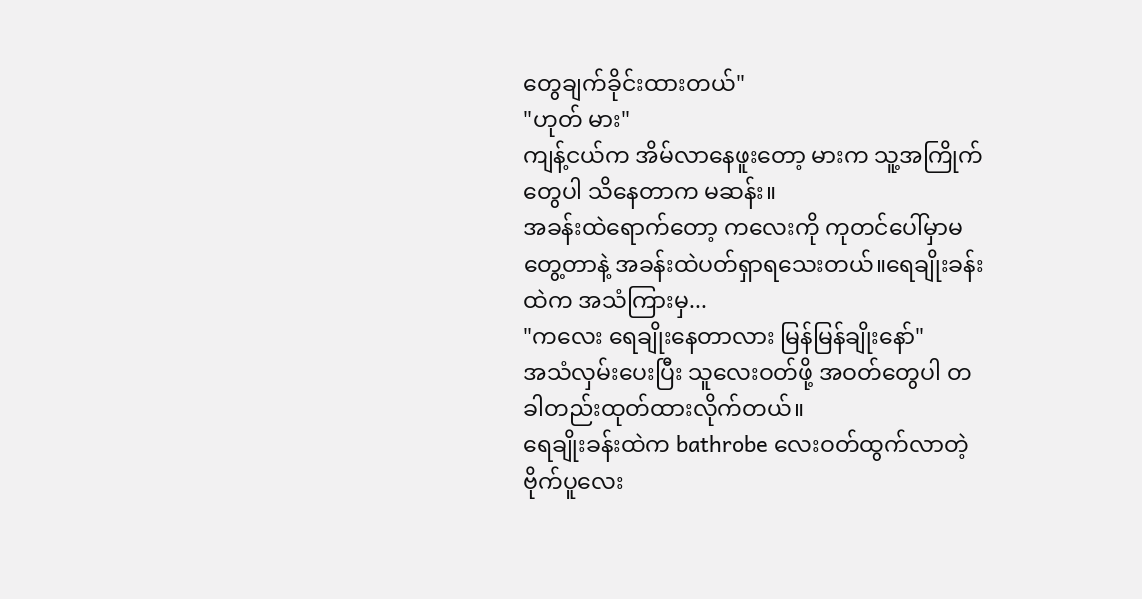တွေချက်ခိုင်းထားတယ်"
"ဟုတ် မား"
ကျန့်ငယ်က အိမ်လာနေဖူးတော့ မားက သူ့အကြိုက်တွေပါ သိနေတာက မဆန်း။
အခန်းထဲရောက်တော့ ကလေးကို ကုတင်ပေါ်မှာမတွေ့တာနဲ့ အခန်းထဲပတ်ရှာရသေးတယ်။ရေချိုးခန်းထဲက အသံကြားမှ...
"ကလေး ရေချိုးနေတာလား မြန်မြန်ချိုးနော်"
အသံလှမ်းပေးပြီး သူလေးဝတ်ဖို့ အဝတ်တွေပါ တခါတည်းထုတ်ထားလိုက်တယ်။
ရေချိုးခန်းထဲက bathrobe လေးဝတ်ထွက်လာတဲ့ ဗိုက်ပူလေး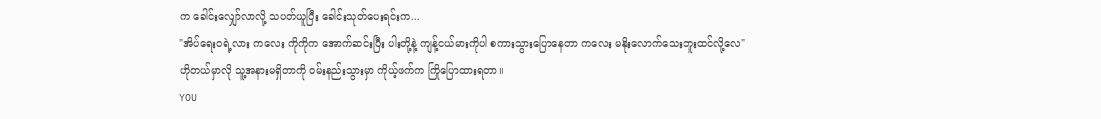က ခေါင်းလျှော်လာလို့ သပတ်ယူပြီး ခေါင်းသုတ်ပေးရင်းက...
"အိပ်ရေးဝရဲ့လား ကလေး ကိုကိုက အောက်ဆင်းပြီး ပါးတို့နဲ့ ကျန့်ငယ်မားကိုပါ စကားသွားပြောနေတာ ကလေး မနိုးလောက်သေးဘူးထင်လို့လေ"
ဟိုတယ်မှာလို သူ့အနားမရှိတာကို ဝမ်းနည်းသွားမှာ ကိုယ့်ဖက်က ကြိုပြောထားရတာ။
YOU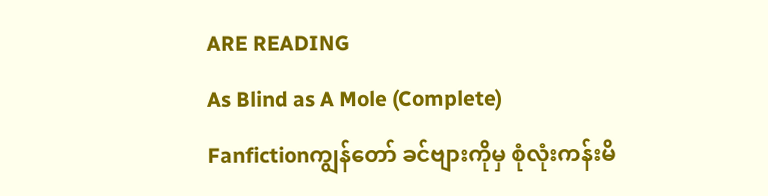ARE READING
As Blind as A Mole (Complete)
Fanfictionကျွန်တော် ခင်ဗျားကိုမှ စုံလုံးကန်းမိ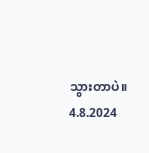သွားတာပဲ။ 4.8.2024